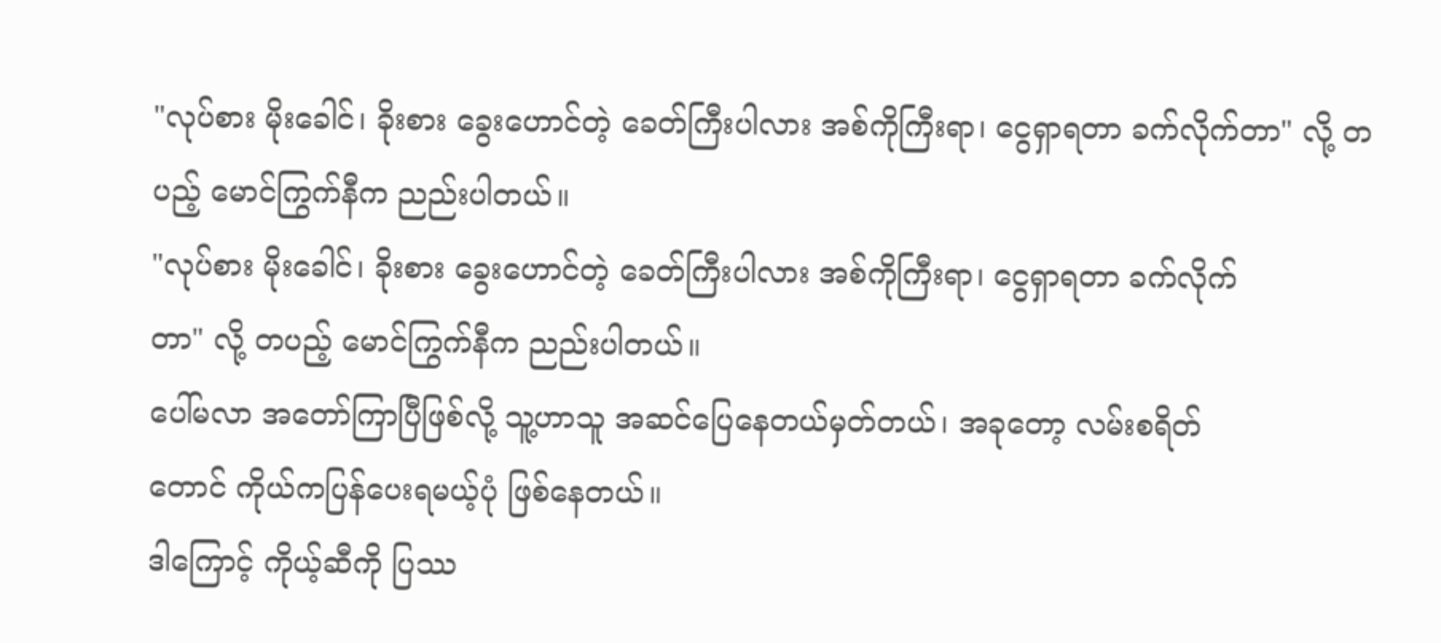"လုပ်စား မိုးခေါင်၊ ခိုးစား ခွေးဟောင်တဲ့ ခေတ်ကြီးပါလား အစ်ကိုကြီးရာ၊ ငွေရှာရတာ ခက်လိုက်တာ" လို့ တပည့် မောင်ကြွက်နီက ညည်းပါတယ်။
"လုပ်စား မိုးခေါင်၊ ခိုးစား ခွေးဟောင်တဲ့ ခေတ်ကြီးပါလား အစ်ကိုကြီးရာ၊ ငွေရှာရတာ ခက်လိုက်
တာ" လို့ တပည့် မောင်ကြွက်နီက ညည်းပါတယ်။
ပေါ်မလာ အတော်ကြာပြီဖြစ်လို့ သူ့ဟာသူ အဆင်ပြေနေတယ်မှတ်တယ်၊ အခုတော့ လမ်းစရိတ်
တောင် ကိုယ်ကပြန်ပေးရမယ့်ပုံ ဖြစ်နေတယ်။
ဒါကြောင့် ကိုယ့်ဆီကို ပြဿ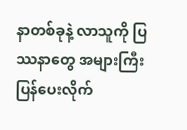နာတစ်ခုနဲ့ လာသူကို ပြဿနာတွေ အများကြီး ပြန်ပေးလိုက်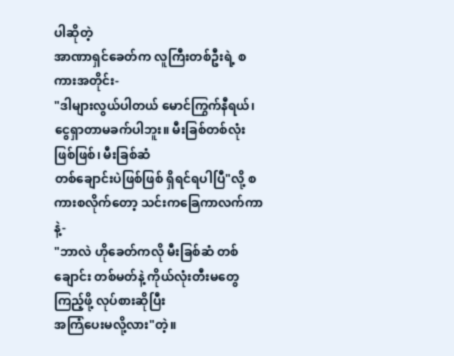ပါဆိုတဲ့
အာဏာရှင်ခေတ်က လူကြီးတစ်ဦးရဲ့ စကားအတိုင်း-
"ဒါများလွယ်ပါတယ် မောင်ကြွက်နီရယ်၊ ငွေရှာတာမခက်ပါဘူး။ မီးခြစ်တစ်လုံးဖြစ်ဖြစ်၊ မီးခြစ်ဆံ
တစ်ချောင်းပဲဖြစ်ဖြစ် ရှိရင်ရပါပြီ"လို့ စကားစလိုက်တော့ သင်းကခြေကာလက်ကာနဲ့-
"ဘာလဲ ဟိုခေတ်ကလို မီးခြစ်ဆံ တစ်ချောင်း တစ်မတ်နဲ့ ကိုယ်လုံးတီးမတွေကြည့်ဖို့ လုပ်စားဆိုပြီး
အကြံပေးမလို့လား"တဲ့။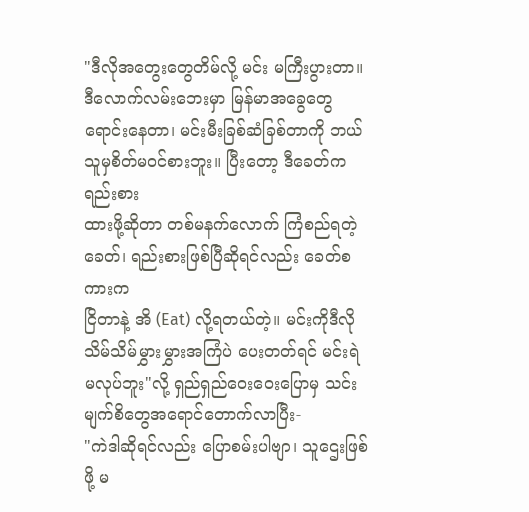"ဒီလိုအတွေးတွေတိမ်လို့ မင်း မကြီးပွားတာ။ ဒီလောက်လမ်းဘေးမှာ မြန်မာအခွေတွေ
ရောင်းနေတာ၊ မင်းမီးခြစ်ဆံခြစ်တာကို ဘယ်သူမှစိတ်မဝင်စားဘူး။ ပြီးတော့ ဒီခေတ်က ရည်းစား
ထားဖို့ဆိုတာ တစ်မနက်လောက် ကြံစည်ရတဲ့ ခေတ်၊ ရည်းစားဖြစ်ပြီဆိုရင်လည်း ခေတ်စကားက
ငြိတာနဲ့ အိ (Eat) လို့ရတယ်တဲ့။ မင်းကိုဒီလို သိမ်သိမ်မွှားမွှားအကြံပဲ ပေးတတ်ရင် မင်းရဲ
မလုပ်ဘူး"လို့ ရှည်ရှည်ဝေးဝေးပြောမှ သင်းမျက်စိတွေအရောင်တောက်လာပြီး-
"ကဲဒါဆိုရင်လည်း ပြောစမ်းပါဗျာ၊ သူဌေးဖြစ်ဖို့ မ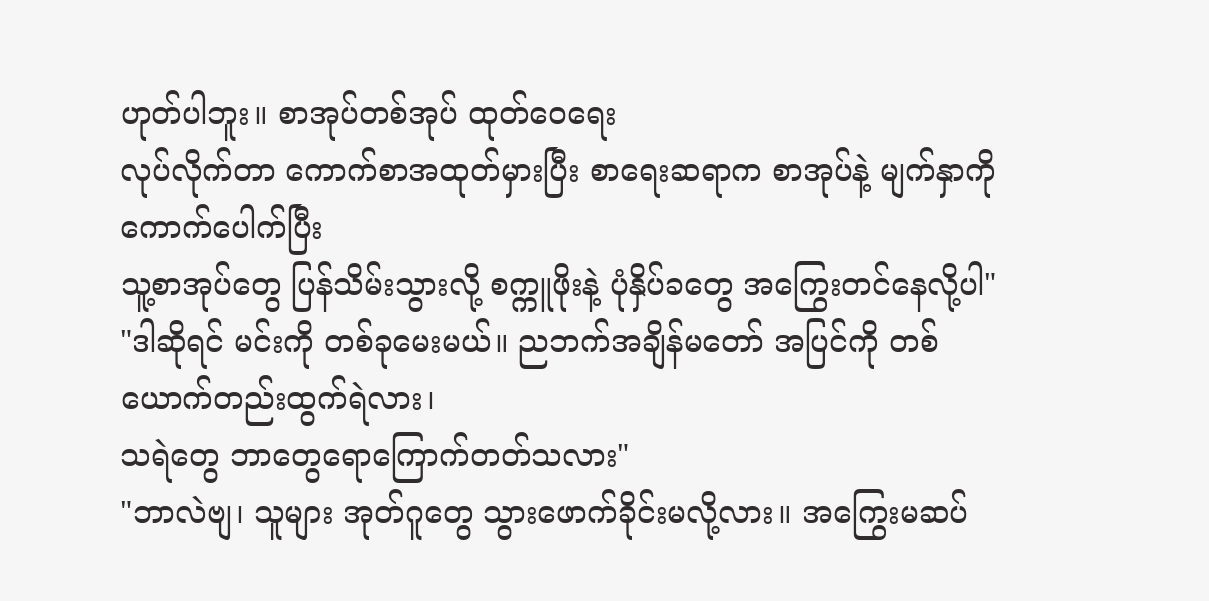ဟုတ်ပါဘူး။ စာအုပ်တစ်အုပ် ထုတ်ဝေရေး
လုပ်လိုက်တာ ကောက်စာအထုတ်မှားပြီး စာရေးဆရာက စာအုပ်နဲ့ မျက်နှာကို ကောက်ပေါက်ပြီး
သူ့စာအုပ်တွေ ပြန်သိမ်းသွားလို့ စက္ကူဖိုးနဲ့ ပုံနှိပ်ခတွေ အကြွေးတင်နေလို့ပါ"
"ဒါဆိုရင် မင်းကို တစ်ခုမေးမယ်။ ညဘက်အချိန်မတော် အပြင်ကို တစ်ယောက်တည်းထွက်ရဲလား၊
သရဲတွေ ဘာတွေရောကြောက်တတ်သလား"
"ဘာလဲဗျ၊ သူများ အုတ်ဂူတွေ သွားဖောက်ခိုင်းမလို့လား။ အကြွေးမဆပ်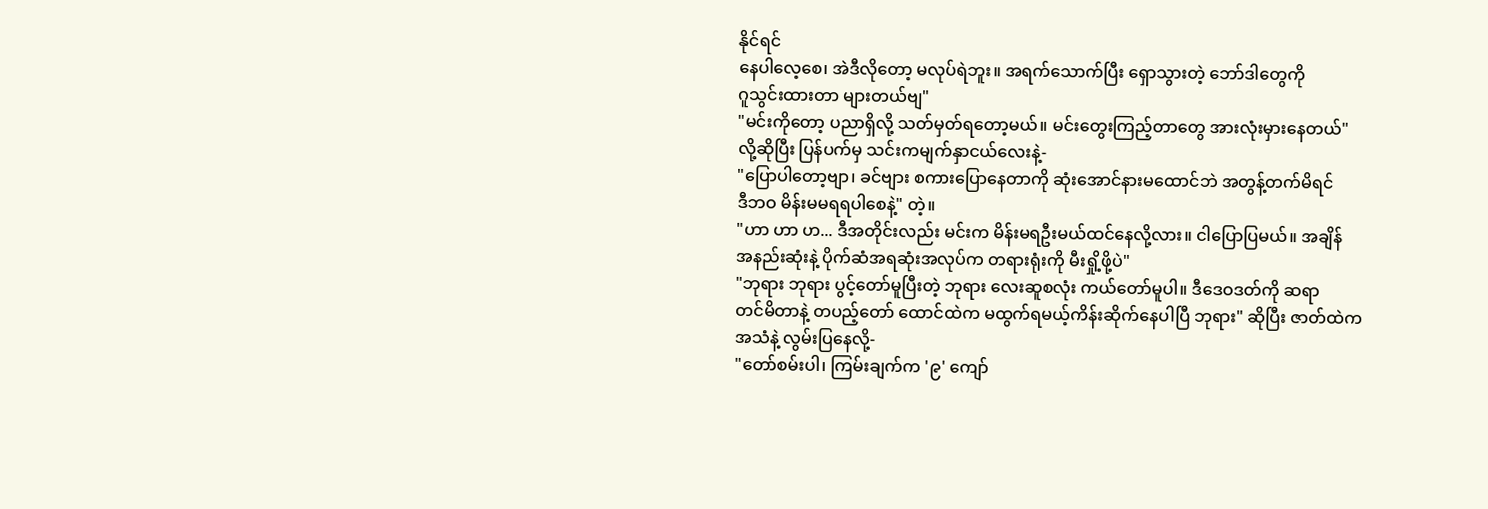နိုင်ရင်
နေပါလေ့စေ၊ အဲဒီလိုတော့ မလုပ်ရဲဘူး။ အရက်သောက်ပြီး ရှောသွားတဲ့ ဘော်ဒါတွေကို
ဂူသွင်းထားတာ များတယ်ဗျ"
"မင်းကိုတော့ ပညာရှိလို့ သတ်မှတ်ရတော့မယ်။ မင်းတွေးကြည့်တာတွေ အားလုံးမှားနေတယ်"
လို့ဆိုပြီး ပြန်ပက်မှ သင်းကမျက်နှာငယ်လေးနဲ့-
"ပြောပါတော့ဗျာ၊ ခင်ဗျား စကားပြောနေတာကို ဆုံးအောင်နားမထောင်ဘဲ အတွန့်တက်မိရင်
ဒီဘဝ မိန်းမမရရပါစေနဲ့" တဲ့။
"ဟာ ဟာ ဟ... ဒီအတိုင်းလည်း မင်းက မိန်းမရဦးမယ်ထင်နေလို့လား။ ငါပြောပြမယ်။ အချိန်
အနည်းဆုံးနဲ့ ပိုက်ဆံအရဆုံးအလုပ်က တရားရုံးကို မီးရှို့ဖို့ပဲ"
"ဘုရား ဘုရား ပွင့်တော်မူပြီးတဲ့ ဘုရား လေးဆူစလုံး ကယ်တော်မူပါ။ ဒီဒေဝဒတ်ကို ဆရာ
တင်မိတာနဲ့ တပည့်တော် ထောင်ထဲက မထွက်ရမယ့်ကိန်းဆိုက်နေပါပြီ ဘုရား" ဆိုပြီး ဇာတ်ထဲက
အသံနဲ့ လွမ်းပြနေလို့-
"တော်စမ်းပါ၊ ကြမ်းချက်က '၉' ကျော်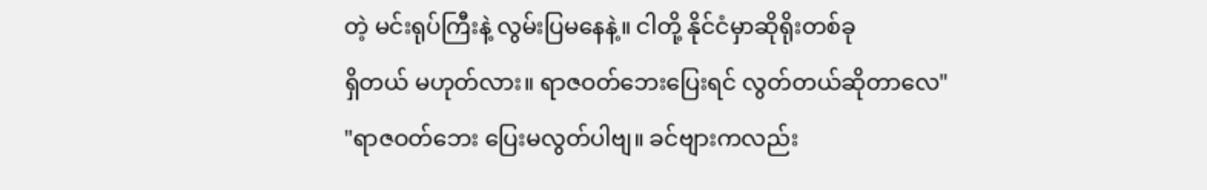တဲ့ မင်းရုပ်ကြီးနဲ့ လွမ်းပြမနေနဲ့။ ငါတို့ နိုင်ငံမှာဆိုရိုးတစ်ခု
ရှိတယ် မဟုတ်လား။ ရာဇဝတ်ဘေးပြေးရင် လွတ်တယ်ဆိုတာလေ"
"ရာဇဝတ်ဘေး ပြေးမလွတ်ပါဗျ။ ခင်ဗျားကလည်း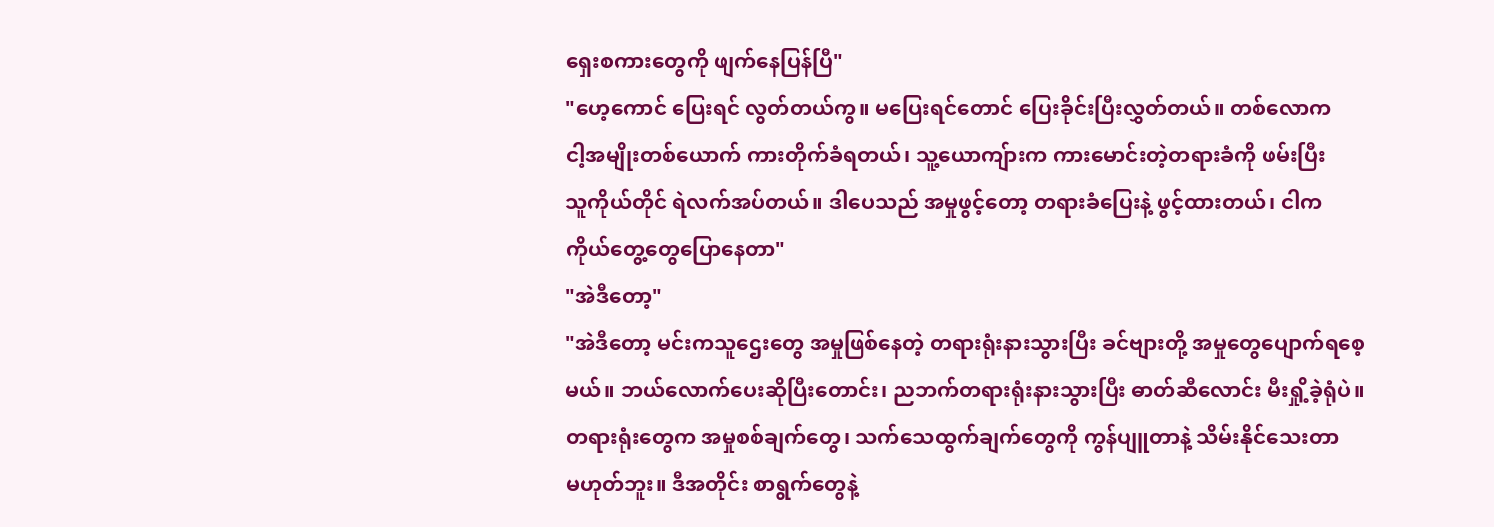ရှေးစကားတွေကို ဖျက်နေပြန်ပြီ"
"ဟေ့ကောင် ပြေးရင် လွတ်တယ်ကွ။ မပြေးရင်တောင် ပြေးခိုင်းပြီးလွှတ်တယ်။ တစ်လောက
ငါ့အမျိုးတစ်ယောက် ကားတိုက်ခံရတယ်၊ သူ့ယောကျ်ားက ကားမောင်းတဲ့တရားခံကို ဖမ်းပြီး
သူကိုယ်တိုင် ရဲလက်အပ်တယ်။ ဒါပေသည် အမှုဖွင့်တော့ တရားခံပြေးနဲ့ ဖွင့်ထားတယ်၊ ငါက
ကိုယ်တွေ့တွေပြောနေတာ"
"အဲဒီတော့"
"အဲဒီတော့ မင်းကသူဌေးတွေ အမှုဖြစ်နေတဲ့ တရားရုံးနားသွားပြီး ခင်ဗျားတို့ အမှုတွေပျောက်ရစေ့
မယ်။ ဘယ်လောက်ပေးဆိုပြီးတောင်း၊ ညဘက်တရားရုံးနားသွားပြီး ဓာတ်ဆီလောင်း မီးရှို့ခဲ့ရုံပဲ။
တရားရုံးတွေက အမှုစစ်ချက်တွေ၊ သက်သေထွက်ချက်တွေကို ကွန်ပျူတာနဲ့ သိမ်းနိုင်သေးတာ
မဟုတ်ဘူး။ ဒီအတိုင်း စာရွက်တွေနဲ့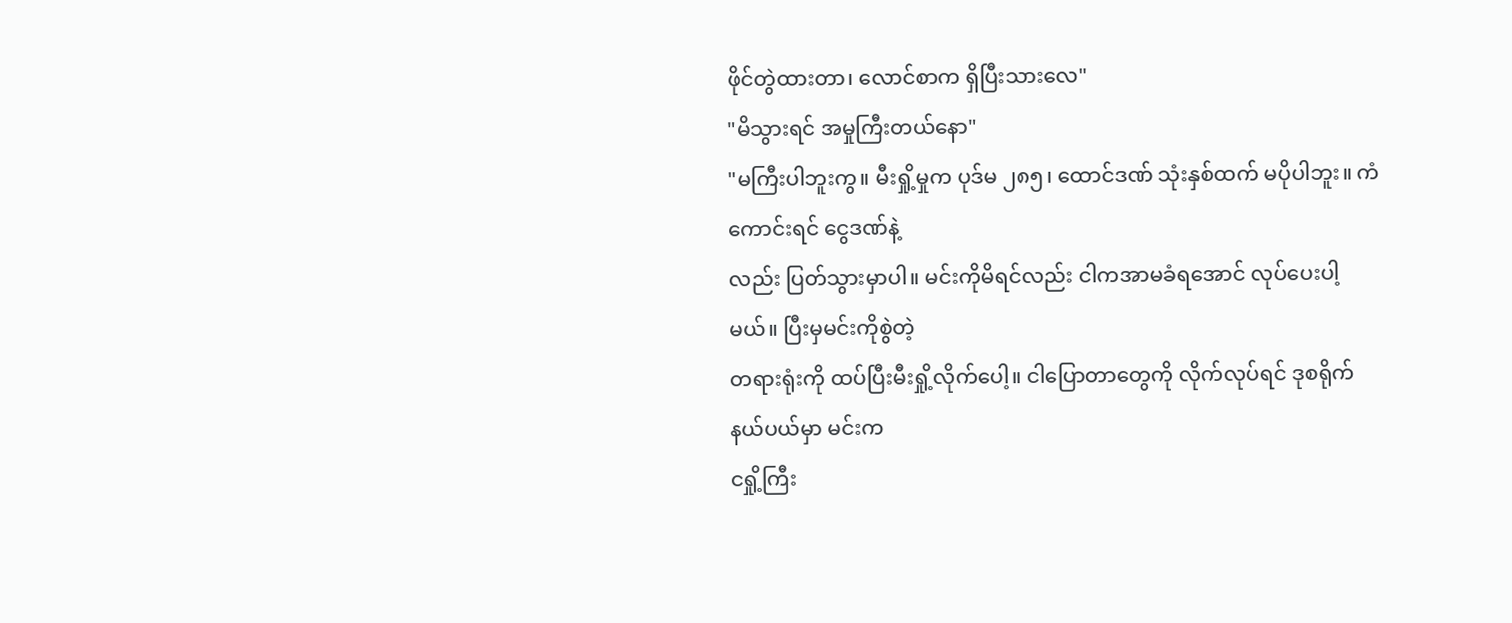ဖိုင်တွဲထားတာ၊ လောင်စာက ရှိပြီးသားလေ"
"မိသွားရင် အမှုကြီးတယ်နော"
"မကြီးပါဘူးကွ။ မီးရှို့မှုက ပုဒ်မ ၂၈၅၊ ထောင်ဒဏ် သုံးနှစ်ထက် မပိုပါဘူး။ ကံကောင်းရင် ငွေဒဏ်နဲ့
လည်း ပြတ်သွားမှာပါ။ မင်းကိုမိရင်လည်း ငါကအာမခံရအောင် လုပ်ပေးပါ့မယ်။ ပြီးမှမင်းကိုစွဲတဲ့
တရားရုံးကို ထပ်ပြီးမီးရှို့လိုက်ပေါ့။ ငါပြောတာတွေကို လိုက်လုပ်ရင် ဒုစရိုက် နယ်ပယ်မှာ မင်းက
ငရှို့ကြီး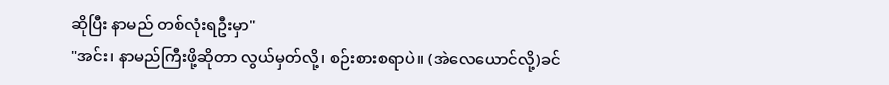ဆိုပြီး နာမည် တစ်လုံးရဦးမှာ"
"အင်း၊ နာမည်ကြီးဖို့ဆိုတာ လွယ်မှတ်လို့၊ စဉ်းစားစရာပဲ။ (အဲလေယောင်လို့)ခင်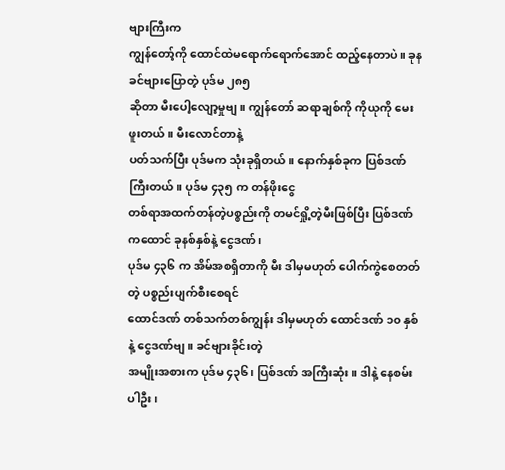ဗျားကြီးက
ကျွန်တော့်ကို ထောင်ထဲမရောက်ရောက်အောင် ထည့်နေတာပဲ။ ခုနခင်ဗျားပြောတဲ့ ပုဒ်မ ၂၈၅
ဆိုတာ မီးပေါ့လျော့မှုဗျ။ ကျွန်တော် ဆရာချစ်ကို ကိုယုကို မေးဖူးတယ်။ မီးလောင်တာနဲ့
ပတ်သက်ပြီး ပုဒ်မက သုံးခုရှိတယ်။ နောက်နှစ်ခုက ပြစ်ဒဏ်ကြီးတယ်။ ပုဒ်မ ၄၃၅ က တန်ဖိုးငွေ
တစ်ရာအထက်တန်တဲ့ပစ္စည်းကို တမင်ရှို့တဲ့မီးဖြစ်ပြီး ပြစ်ဒဏ်ကထောင် ခုနစ်နှစ်နဲ့ ငွေဒဏ်၊
ပုဒ်မ ၄၃၆ က အိမ်အစရှိတာကို မီး ဒါမှမဟုတ် ပေါက်ကွဲစေတတ်တဲ့ ပစ္စည်းပျက်စီးစေရင်
ထောင်ဒဏ် တစ်သက်တစ်ကျွန်း ဒါမှမဟုတ် ထောင်ဒဏ် ၁၀ နှစ်နဲ့ ငွေဒဏ်ဗျ။ ခင်ဗျားခိုင်းတဲ့
အမျိုးအစားက ပုဒ်မ ၄၃၆၊ ပြစ်ဒဏ် အကြီးဆုံး။ ဒါနဲ့ နေစမ်းပါဦး၊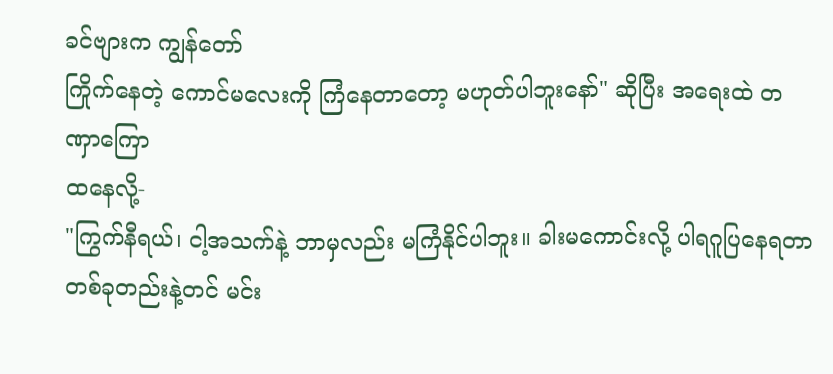ခင်ဗျားက ကျွန်တော်
ကြိုက်နေတဲ့ ကောင်မလေးကို ကြံနေတာတော့ မဟုတ်ပါဘူးနော်" ဆိုပြီး အရေးထဲ တဏှာကြော
ထနေလို့-
"ကြွက်နီရယ်၊ ငါ့အသက်နဲ့ ဘာမှလည်း မကြံနိုင်ပါဘူး။ ခါးမကောင်းလို့ ပါရဂူပြနေရတာ
တစ်ခုတည်းနဲ့တင် မင်း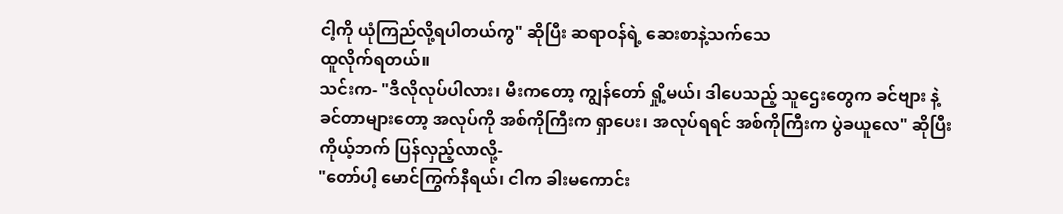ငါ့ကို ယုံကြည်လို့ရပါတယ်ကွ" ဆိုပြီး ဆရာဝန်ရဲ့ ဆေးစာနဲ့သက်သေ
ထူလိုက်ရတယ်။
သင်းက- "ဒီလိုလုပ်ပါလား၊ မီးကတော့ ကျွန်တော် ရှို့မယ်၊ ဒါပေသည့် သူဌေးတွေက ခင်ဗျား နဲ့
ခင်တာများတော့ အလုပ်ကို အစ်ကိုကြီးက ရှာပေး၊ အလုပ်ရရင် အစ်ကိုကြီးက ပွဲခယူလေ" ဆိုပြီး
ကိုယ့်ဘက် ပြန်လှည့်လာလို့-
"တော်ပါ့ မောင်ကြွက်နီရယ်၊ ငါက ခါးမကောင်း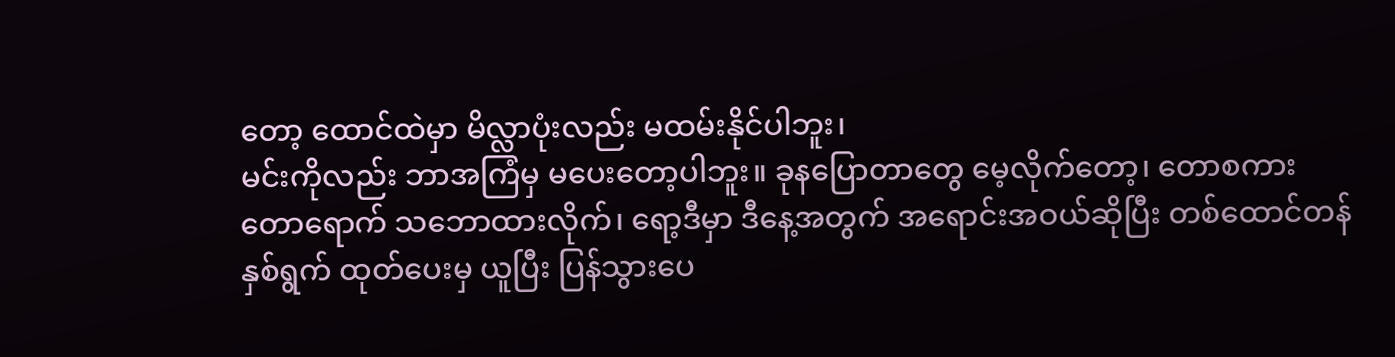တော့ ထောင်ထဲမှာ မိလ္လာပုံးလည်း မထမ်းနိုင်ပါဘူး၊
မင်းကိုလည်း ဘာအကြံမှ မပေးတော့ပါဘူး။ ခုနပြောတာတွေ မေ့လိုက်တော့၊ တောစကား
တောရောက် သဘောထားလိုက်၊ ရော့ဒီမှာ ဒီနေ့အတွက် အရောင်းအဝယ်ဆိုပြီး တစ်ထောင်တန်
နှစ်ရွက် ထုတ်ပေးမှ ယူပြီး ပြန်သွားပေ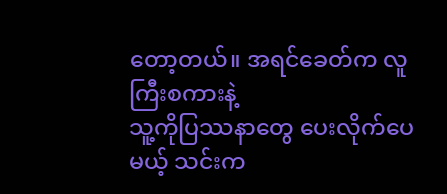တော့တယ်။ အရင်ခေတ်က လူကြီးစကားနဲ့
သူ့ကိုပြဿနာတွေ ပေးလိုက်ပေမယ့် သင်းက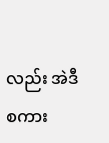လည်း အဲဒီစကား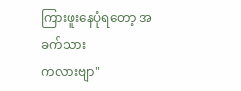ကြားဖူးနေပုံရတော့ အခက်သား
ကလားဗျာ"